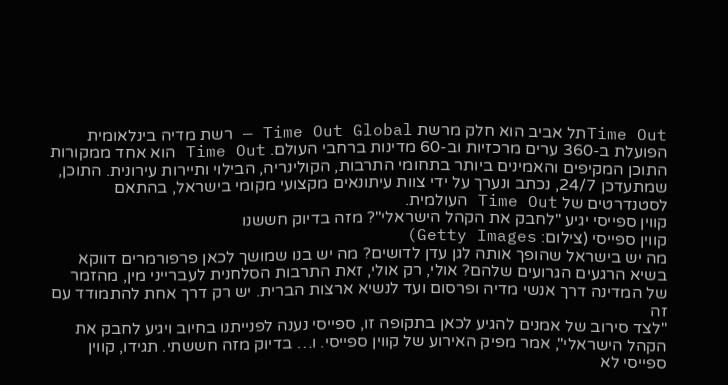Time Outתל אביב הוא חלק מרשת Time Out Global — רשת מדיה בינלאומית הפועלת ב-360 ערים מרכזיות וב-60 מדינות ברחבי העולם. Time Out הוא אחד ממקורות התוכן המקיפים והאמינים ביותר בתחומי התרבות, הקולינריה, הבילוי ותיירות עירונית. התוכן, שמתעדכן 24/7, נכתב ונערך על ידי צוות עיתונאים מקצועי מקומי בישראל, בהתאם לסטנדרטים של Time Out העולמית.
קווין ספייסי יגיע "לחבק את הקהל הישראלי"? מזה בדיוק חששנו
קווין ספייסי (צילום: Getty Images)
מה יש בישראל שהופך אותה לגן עדן לדושים? מה יש בנו שמושך לכאן פרפורמרים דווקא בשיא הרגעים הגרועים שלהם? אולי, רק אולי, זאת התרבות הסלחנית לעברייני מין, מהזמר של המדינה דרך אנשי מדיה ופרסום ועד לנשיא ארצות הברית. יש רק דרך אחת להתמודד עם זה
"לצד סירוב של אמנים להגיע לכאן בתקופה זו, ספייסי נענה לפנייתנו בחיוב ויגיע לחבק את הקהל הישראלי", אמר מפיק האירוע של קווין ספייסי. ו… בדיוק מזה חששתי. תגידו, קווין ספייסי לא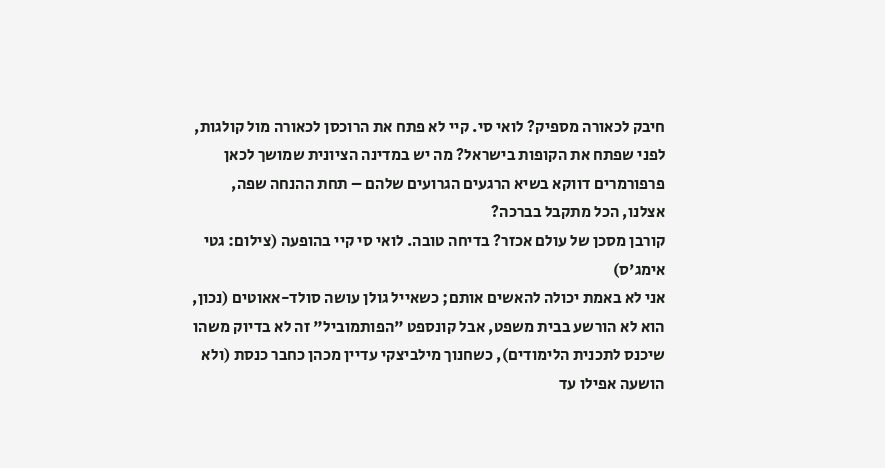חיבק לכאורה מספיק? לואי סי. קיי לא פתח את הרוכסן לכאורה מול קולגות, לפני שפתח את הקופות בישראל? מה יש במדינה הציונית שמושך לכאן פרפורמרים דווקא בשיא הרגעים הגרועים שלהם – תחת ההנחה שפה, אצלנו, הכל מתקבל בברכה?
קורבן מסכן של עולם אכזר? בדיחה טובה. לואי סי קיי בהופעה (צילום: גטי אימג'ס)
אני לא באמת יכולה להאשים אותם; כשאייל גולן עושה סולד-אאוטים (נכון, הוא לא הורשע בבית משפט, אבל קונספט "הפותמוביל" זה לא בדיוק משהו שיכנס לתכנית הלימודים), כשחנוך מילביצקי עדיין מכהן כחבר כנסת (ולא הושעה אפילו עד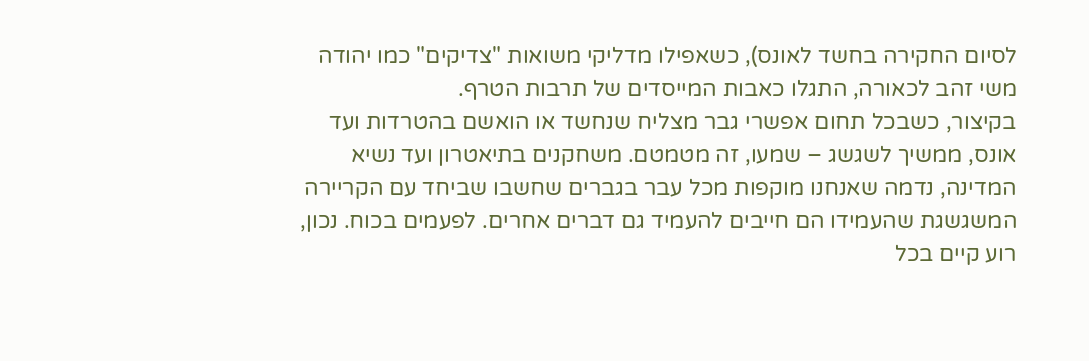לסיום החקירה בחשד לאונס), כשאפילו מדליקי משואות "צדיקים" כמו יהודה משי זהב לכאורה, התגלו כאבות המייסדים של תרבות הטרף.
בקיצור, כשבכל תחום אפשרי גבר מצליח שנחשד או הואשם בהטרדות ועד אונס, ממשיך לשגשג – שמעו, זה מטמטם. משחקנים בתיאטרון ועד נשיא המדינה, נדמה שאנחנו מוקפות מכל עבר בגברים שחשבו שביחד עם הקריירה המשגשגת שהעמידו הם חייבים להעמיד גם דברים אחרים. לפעמים בכוח. נכון, רוע קיים בכל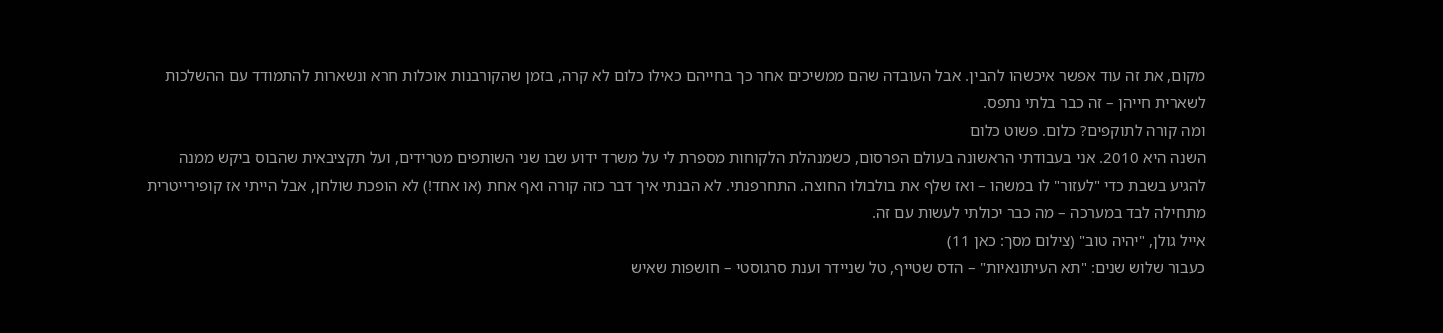מקום, את זה עוד אפשר איכשהו להבין. אבל העובדה שהם ממשיכים אחר כך בחייהם כאילו כלום לא קרה, בזמן שהקורבנות אוכלות חרא ונשארות להתמודד עם ההשלכות לשארית חייהן – זה כבר בלתי נתפס.
ומה קורה לתוקפים? כלום. פשוט כלום
השנה היא 2010. אני בעבודתי הראשונה בעולם הפרסום, כשמנהלת הלקוחות מספרת לי על משרד ידוע שבו שני השותפים מטרידים, ועל תקציבאית שהבוס ביקש ממנה להגיע בשבת כדי "לעזור" לו במשהו – ואז שלף את בולבולו החוצה. התחרפנתי. לא הבנתי איך דבר כזה קורה ואף אחת (או אחד!) לא הופכת שולחן, אבל הייתי אז קופירייטרית מתחילה לבד במערכה – מה כבר יכולתי לעשות עם זה.
אייל גולן, "יהיה טוב" (צילום מסך: כאן 11)
כעבור שלוש שנים: "תא העיתונאיות" – הדס שטייף, טל שניידר וענת סרגוסטי – חושפות שאיש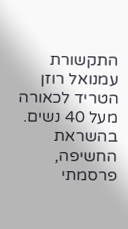התקשורת עמנואל רוזן הטריד לכאורה מעל 40 נשים. בהשראת החשיפה, פרסמתי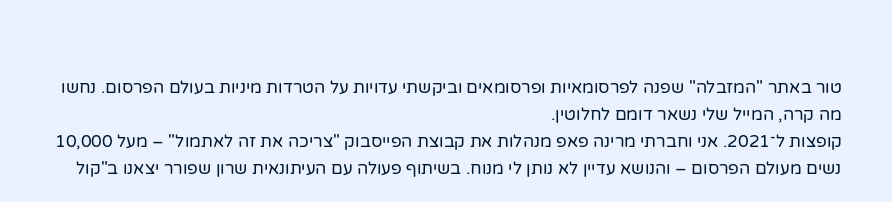טור באתר "המזבלה" שפנה לפרסומאיות ופרסומאים וביקשתי עדויות על הטרדות מיניות בעולם הפרסום. נחשו מה קרה, המייל שלי נשאר דומם לחלוטין.
קופצות ל־2021. אני וחברתי מרינה פאפ מנהלות את קבוצת הפייסבוק "צריכה את זה לאתמול" – מעל 10,000 נשים מעולם הפרסום – והנושא עדיין לא נותן לי מנוח. בשיתוף פעולה עם העיתונאית שרון שפורר יצאנו ב"קול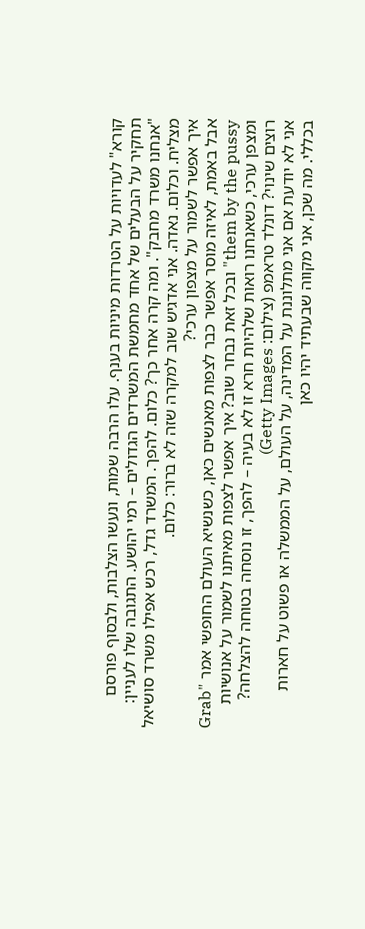קורא" לעדויות על הטרדות מיניות בענף. עלו הרבה שמות, ונעשו הצלבות, ולבסוף פורסם תחקיר על הבעלים של אחד מחמשת המשרדים הגדולים – רמי יהושע. התגובה שלו לעניין: "אנחנו משרד מחבק". ומה קרה אחר כך? כלום. להפך. המשרד גדל, רכש אפילו משרד סושיאל מצליח. וכלום. נאדה. אני אדגיש שוב למקרה שזה לא ברור: כלום.
איך אפשר לשמור על מצפון ערכי?
אבל באמת, לאיזה מוסר אפשר כבר לצפות מאנשים כאן, כשנשיא העולם החופשי אמר "Grab them by the pussy" ובכל זאת נבחר שוב? איך אפשר לצפות מאיתנו לשמור על אנושיות ומצפן ערכי, כשאנחנו רואות שלהיות חרא זו לא בעיה – להפך, זו נוסחה בטוחה להצלחה?
רוצים שינוי? דונלד טראמפ (צילום: Getty Images)
אני לא יודעת אם אני מתלוננת על המדינה, על העולם, על הממשלה או פשוט על חארות בכללי. מה שכן, אני מקווה שבעתיד יהיו כאן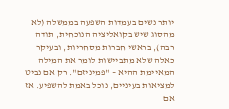יותר נשים בעמדות השפעה בממשלה (לא מהסוג שיש בקואליציה הנוכחית, תודה רבה), בראשי חברות מסחריות, ובעיקר כאלה שלא מתביישות לומר את המילה המאיימת ההיא – "פמיניזם". רק אם נביט למציאות בעיניים, נוכל באמת להשפיע. אז אם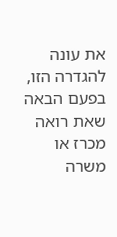את עונה להגדרה הזו, בפעם הבאה שאת רואה מכרז או משרה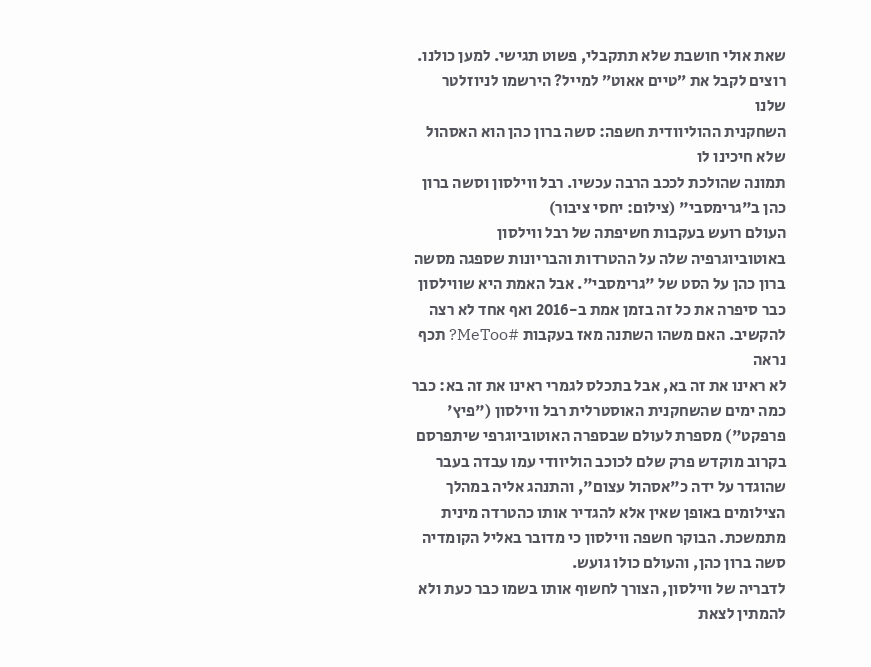שאת אולי חושבת שלא תתקבלי, פשוט תגישי. למען כולנו.
רוצים לקבל את ״טיים אאוט״ למייל? הירשמו לניוזלטר שלנו
השחקנית ההוליוודית חשפה: סשה ברון כהן הוא האסהול שלא חיכינו לו
תמונה שהולכת לככב הרבה עכשיו. רבל ווילסון וסשה ברון כהן ב"גרימסבי" (צילום: יחסי ציבור)
העולם רועש בעקבות חשיפתה של רבל ווילסון באוטוביוגרפיה שלה על ההטרדות והבריונות שספגה מסשה ברון כהן על הסט של "גרימסבי". אבל האמת היא שווילסון כבר סיפרה את כל זה בזמן אמת ב-2016 ואף אחד לא רצה להקשיב. האם משהו השתנה מאז בעקבות #MeToo? תכף נראה
לא ראינו את זה בא, אבל בתכלס לגמרי ראינו את זה בא: כבר כמה ימים שהשחקנית האוסטרלית רבל ווילסון ("פיץ' פרפקט") מספרת לעולם שבספרה האוטוביוגרפי שיתפרסם בקרוב מוקדש פרק שלם לכוכב הוליוודי עמו עבדה בעבר שהוגדר על ידה כ"אסהול עצום", והתנהג אליה במהלך הצילומים באופן שאין אלא להגדיר אותו כהטרדה מינית מתמשכת. הבוקר חשפה ווילסון כי מדובר באליל הקומדיה סשה ברון כהן, והעולם כולו גועש.
לדבריה של ווילסון, הצורך לחשוף אותו בשמו כבר כעת ולא להמתין לצאת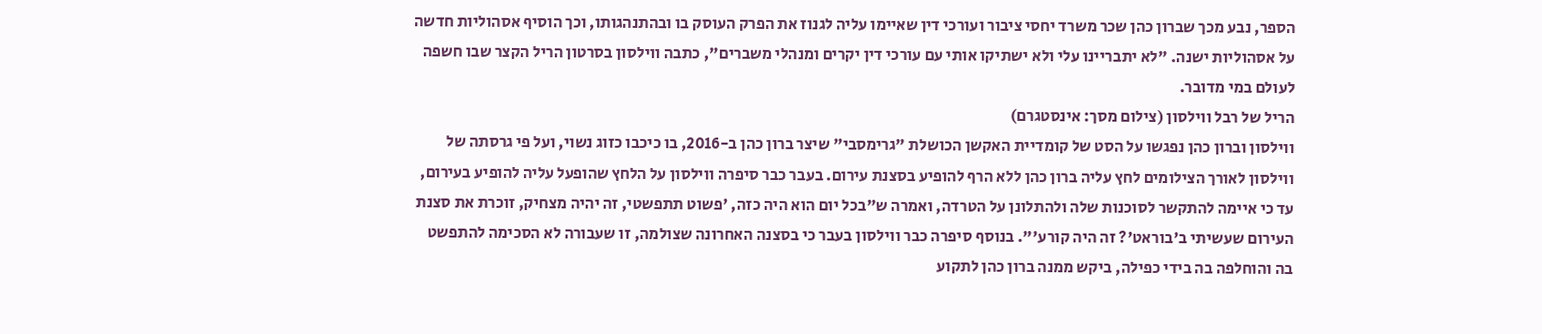הספר, נבע מכך שברון כהן שכר משרד יחסי ציבור ועורכי דין שאיימו עליה לגנוז את הפרק העוסק בו ובהתנהגותו, וכך הוסיף אסהוליות חדשה על אסהוליות ישנה. "לא יתבריינו עלי ולא ישתיקו אותי עם עורכי דין יקרים ומנהלי משברים", כתבה ווילסון בסרטון הריל הקצר שבו חשפה לעולם במי מדובר.
הריל של רבל ווילסון (צילום מסך: אינסטגרם)
ווילסון וברון כהן נפגשו על הסט של קומדיית האקשן הכושלת "גרימסבי" שיצר ברון כהן ב-2016, בו כיכבו כזוג נשוי, ועל פי גרסתה של ווילסון לאורך הצילומים לחץ עליה ברון כהן ללא הרף להופיע בסצנת עירום. בעבר כבר סיפרה ווילסון על הלחץ שהופעל עליה להופיע בעירום, עד כי איימה להתקשר לסוכנות שלה ולהתלונן על הטרדה, ואמרה ש"בכל יום הוא היה כזה, 'פשוט תתפשטי, זה יהיה מצחיק, זוכרת את סצנת העירום שעשיתי ב'בוראט'? זה היה קורע'". בנוסף סיפרה כבר ווילסון בעבר כי בסצנה האחרונה שצולמה, זו שעבורה לא הסכימה להתפשט בה והוחלפה בה בידי כפילה, ביקש ממנה ברון כהן לתקוע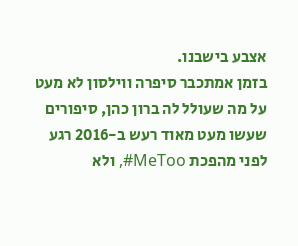אצבע בישבנו.
בזמן אמתכבר סיפרה ווילסון לא מעט על מה שעולל לה ברון כהן, סיפורים שעשו מעט מאוד רעש ב-2016 רגע לפני מהפכת MeToo#, ולא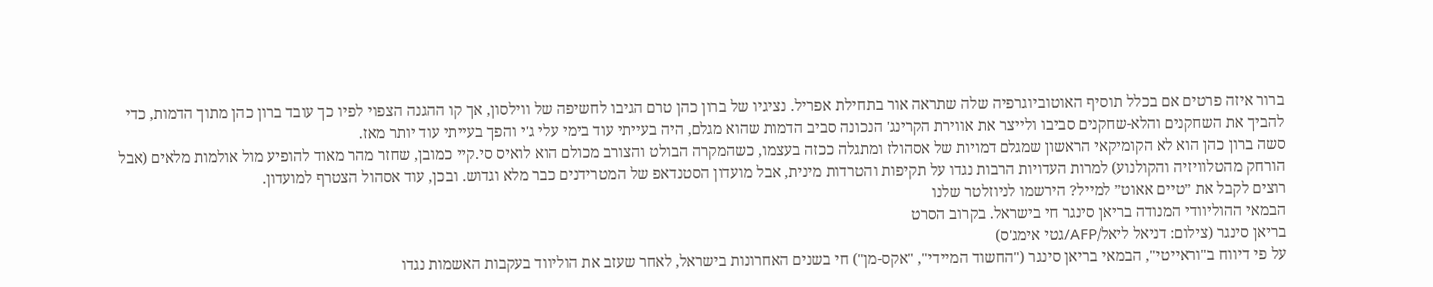ברור איזה פרטים אם בכלל תוסיף האוטוביוגרפיה שלה שתראה אור בתחילת אפריל. נציגיו של ברון כהן טרם הגיבו לחשיפה של ווילסון, אך קו ההגנה הצפוי לפיו כך עובד ברון כהן מתוך הדמות, כדי להביך את השחקנים והלא-שחקנים סביבו ולייצר את אווירת הקרינג' הנכונה סביב הדמות שהוא מגלם, היה בעייתי עוד בימי עלי ג'י והפך בעייתי עוד יותר מאז.
סשה ברון כהן הוא לא הקומיקאי הראשון שמגלם דמויות של אסהולז ומתגלה ככזה בעצמו, כשהמקרה הבולט והצורב מכולם הוא לואיס סי.קיי כמובן, שחזר מהר מאוד להופיע מול אולמות מלאים (אבל הורחק מהטלוויזיה והקולנוע) למרות העדויות הרבות נגדו על תקיפות והטרדות מינית, אבל מועדון הסטנדאפ של המטרידנים כבר מלא וגדוש. ובכן, עוד אסהול הצטרף למועדון.
רוצים לקבל את ״טיים אאוט״ למייל? הירשמו לניוזלטר שלנו
הבמאי ההוליוודי המנודה בריאן סינגר חי בישראל. בקרוב הסרט
בריאן סינגר (צילום: דניאל ליאל/AFP/גטי אימג'ס)
על פי דיווח ב"וראייטי", הבמאי בריאן סינגר ("החשוד המיידי", "אקס-מן") חי בשנים האחרונות בישראל, לאחר שעזב את הוליווד בעקבות האשמות נגדו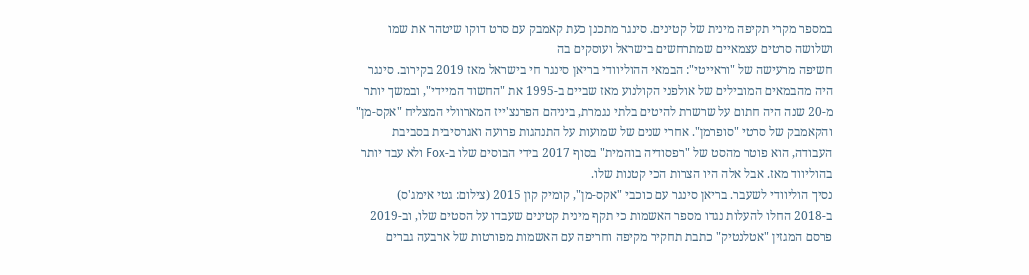במספר מקרי תקיפה מינית של קטינים. סינגר מתכנן כעת קאמבק עם סרט דוקו שיטהר את שמו ושלושה סרטים עצמאיים שמתרחשים בישראל ועוסקים בה
חשיפה מרעישה של "וראייטי": הבמאי ההוליוודי בריאן סינגר חי בישראל מאז 2019 בקירוב. סינגר היה מהבמאים המובילים של אולפני הקולנוע מאז שביים ב-1995 את "החשוד המיידי", ובמשך יותר מ-20 שנה היה חתום על שרשרת להיטים בלתי נגמרת, ביניהם הפרנצ'ייז המארוולי המצליח "אקס-מן" והקאמבק של סרטי "סופרמן". אחרי שנים של שמועות על התנהגות פרועה ואגרסיבית בסביבת העבודה, הוא פוטר מהסט של "רפסודיה בוהמית" בסוף 2017 בידי הבוסים שלו ב-Fox ולא עבד יותר בהוליווד מאז. אבל אלה היו הצרות הכי קטנות שלו.
נסיך הוליוודי לשעבר. בריאן סינגר עם כוכבי "אקס-מן", קומיק קון 2015 (צילום: גטי אימג'ס)
ב-2018 החלו להעלות נגדו מספר האשמות כי תקף מינית קטינים שעבדו על הסטים שלו, וב-2019 פרסם המגזין "אטלנטיק" כתבת תחקיר מקיפה וחריפה עם האשמות מפורטות של ארבעה גברים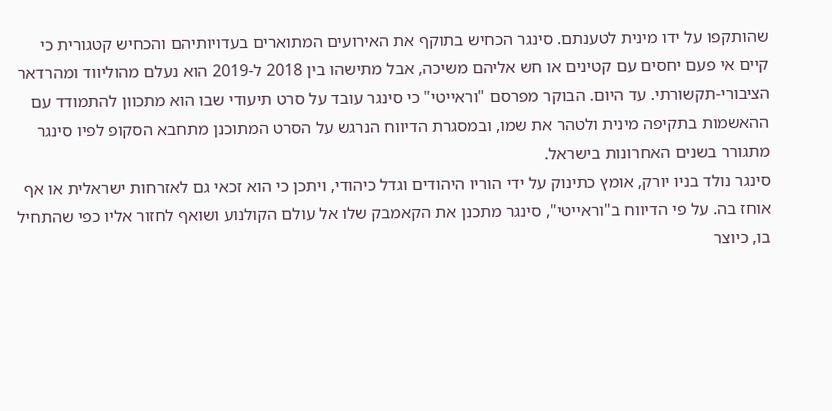שהותקפו על ידו מינית לטענתם. סינגר הכחיש בתוקף את האירועים המתוארים בעדויותיהם והכחיש קטגורית כי קיים אי פעם יחסים עם קטינים או חש אליהם משיכה, אבל מתישהו בין 2018 ל-2019 הוא נעלם מהוליווד ומהרדאר הציבורי-תקשורתי. עד היום. הבוקר מפרסם "וראייטי" כי סינגר עובד על סרט תיעודי שבו הוא מתכוון להתמודד עם ההאשמות בתקיפה מינית ולטהר את שמו, ובמסגרת הדיווח הנרגש על הסרט המתוכנן מתחבא הסקופ לפיו סינגר מתגורר בשנים האחרונות בישראל.
סינגר נולד בניו יורק, אומץ כתינוק על ידי הוריו היהודים וגדל כיהודי, ויתכן כי הוא זכאי גם לאזרחות ישראלית או אף אוחז בה. על פי הדיווח ב"וראייטי", סינגר מתכנן את הקאמבק שלו אל עולם הקולנוע ושואף לחזור אליו כפי שהתחיל בו, כיוצר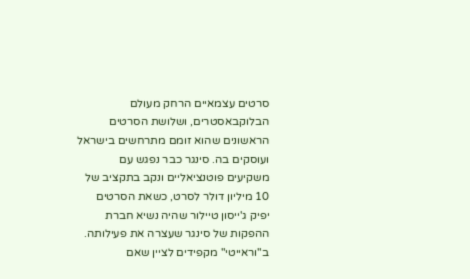סרטים עצמאיים הרחק מעולם הבלוקבאסטרים, ושלושת הסרטים הראשונים שהוא זומם מתרחשים בישראל ועוסקים בה. סינגר כבר נפגש עם משקיעים פוטנציאליים ונקב בתקציב של 10 מיליון דולר לסרט, כשאת הסרטים יפיק ג'ייסון טיילור שהיה נשיא חברת ההפקות של סינגר שעצרה את פעילותה.
ב"וראייטי" מקפידים לציין שאם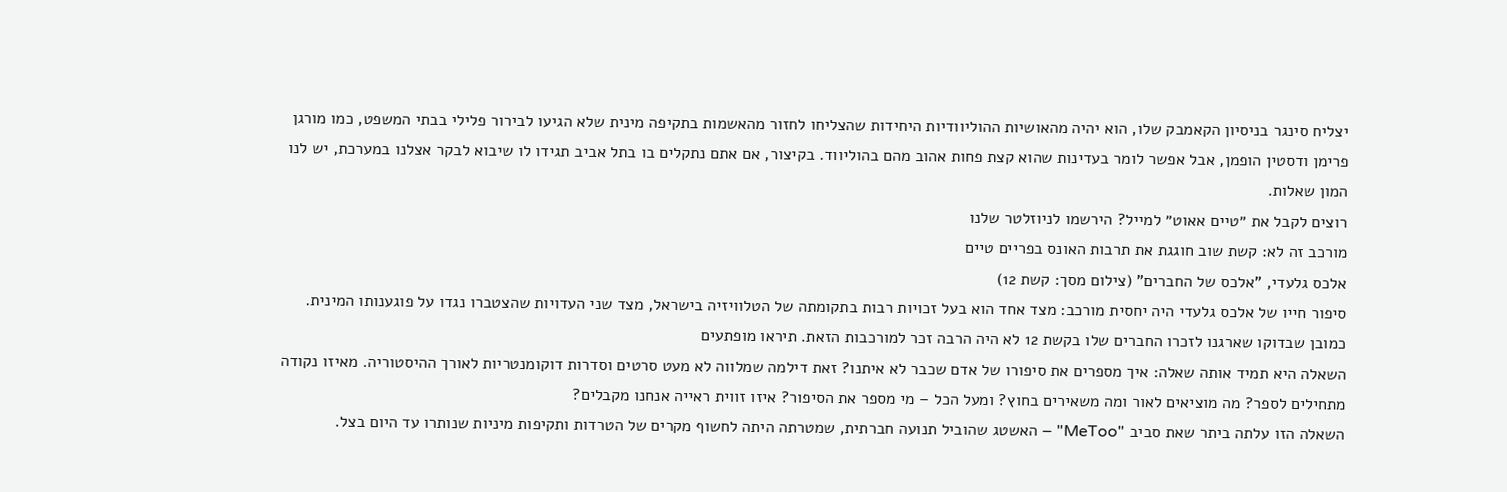יצליח סינגר בניסיון הקאמבק שלו, הוא יהיה מהאושיות ההוליוודיות היחידות שהצליחו לחזור מהאשמות בתקיפה מינית שלא הגיעו לבירור פלילי בבתי המשפט, כמו מורגן פרימן ודסטין הופמן, אבל אפשר לומר בעדינות שהוא קצת פחות אהוב מהם בהוליווד. בקיצור, אם אתם נתקלים בו בתל אביב תגידו לו שיבוא לבקר אצלנו במערכת, יש לנו המון שאלות.
רוצים לקבל את ״טיים אאוט״ למייל? הירשמו לניוזלטר שלנו
מורכב זה לא: קשת שוב חוגגת את תרבות האונס בפריים טיים
אלכס גלעדי, "אלכס של החברים" (צילום מסך: קשת 12)
סיפור חייו של אלכס גלעדי היה יחסית מורכב: מצד אחד הוא בעל זכויות רבות בתקומתה של הטלוויזיה בישראל, מצד שני העדויות שהצטברו נגדו על פוגענותו המינית. כמובן שבדוקו שארגנו לזכרו החברים שלו בקשת 12 לא היה הרבה זכר למורכבות הזאת. תיראו מופתעים
השאלה היא תמיד אותה שאלה: איך מספרים את סיפורו של אדם שכבר לא איתנו? זאת דילמה שמלווה לא מעט סרטים וסדרות דוקומנטריות לאורך ההיסטוריה. מאיזו נקודה מתחילים לספר? מה מוציאים לאור ומה משאירים בחוץ? ומעל הכל – מי מספר את הסיפור? איזו זווית ראייה אנחנו מקבלים?
השאלה הזו עלתה ביתר שאת סביב "MeToo" – האשטג שהוביל תנועה חברתית, שמטרתה היתה לחשוף מקרים של הטרדות ותקיפות מיניות שנותרו עד היום בצל.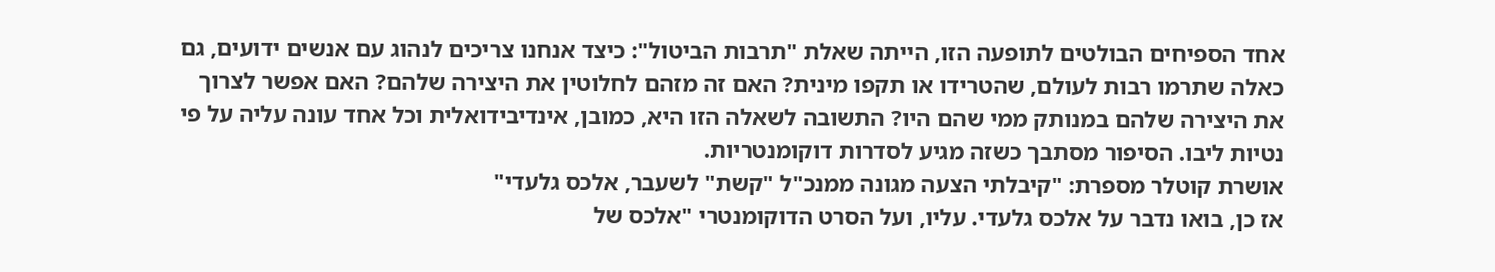אחד הספיחים הבולטים לתופעה הזו, הייתה שאלת "תרבות הביטול": כיצד אנחנו צריכים לנהוג עם אנשים ידועים, גם כאלה שתרמו רבות לעולם, שהטרידו או תקפו מינית? האם זה מזהם לחלוטין את היצירה שלהם? האם אפשר לצרוך את היצירה שלהם במנותק ממי שהם היו? התשובה לשאלה הזו היא, כמובן, אינדיבידואלית וכל אחד עונה עליה על פי נטיות ליבו. הסיפור מסתבך כשזה מגיע לסדרות דוקומנטריות.
אושרת קוטלר מספרת: "קיבלתי הצעה מגונה ממנכ"ל "קשת" לשעבר, אלכס גלעדי"
אז כן, בואו נדבר על אלכס גלעדי. עליו, ועל הסרט הדוקומנטרי "אלכס של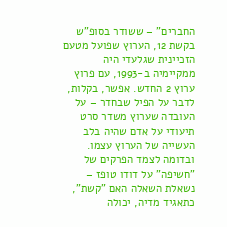החברים" – ששודר בסופ"ש בקשת 12, הערוץ שפועל מטעם הזכיינית שגלעדי היה ממקיימיה ב-1993, עם פרוץ ערוץ 2 החדש. אפשר, בקלות, לדבר על הפיל שבחדר – על העובדה שערוץ משדר סרט תיעודי על אדם שהיה בלב העשייה של הערוץ עצמו. ובדומה לצמד הפרקים של "חשיפה" על דודו טופז – נשאלת השאלה האם "קשת", כתאגיד מדיה, יכולה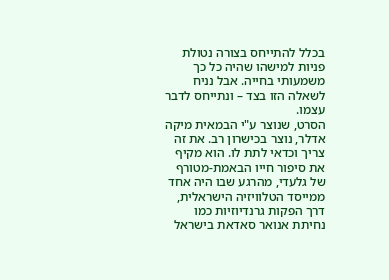בכלל להתייחס בצורה נטולת פניות למישהו שהיה כל כך משמעותי בחייה. אבל נניח לשאלה הזו בצד – ונתייחס לדבר עצמו.
הסרט, שנוצר ע"י הבמאית מיקה אדלר, נוצר בכישרון רב. את זה צריך וכדאי לתת לו. הוא מקיף את סיפור חייו הבאמת-מטורף של גלעדי, מהרגע שבו היה אחד ממייסד הטלוויזיה הישראלית, דרך הפקות גרנדיוזיות כמו נחיתת אנואר סאדאת בישראל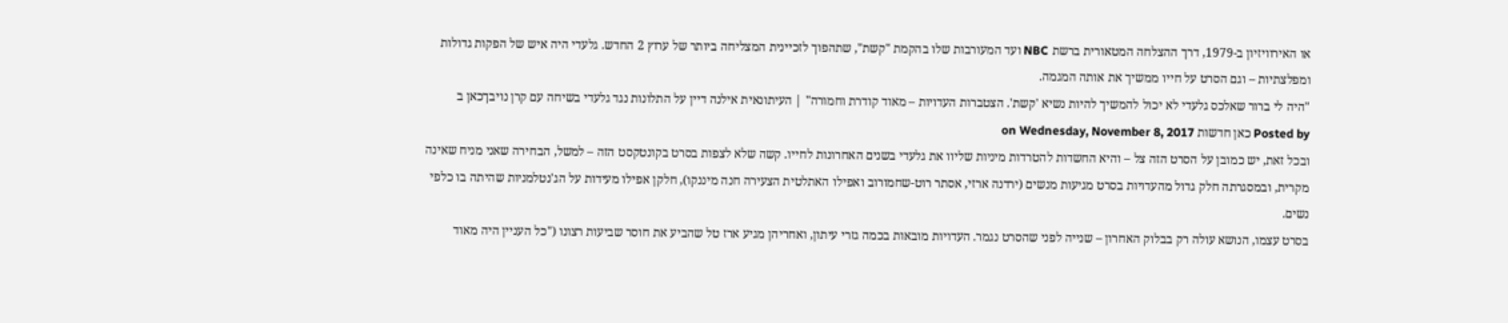או האירוויזיון ב-1979, דרך ההצלחה המטאורית ברשת NBC ועד המעורבות שלו בהקמת "קשת", שתהפוך לזכיינית המצליחה ביותר של ערוץ 2 החדש. גלעדי היה איש של הפקות גדולות ומפלצתיות – וגם הסרט על חייו ממשיך את אותה המגמה.
"היה לי ברור שאלכס גלעדי לא יכול להמשיך להיות נשיא 'קשת'. הצטברות העדויות – מאוד קודרת וחמורה" | העיתונאית אילנה דיין על התלונות נגד גלעדי בשיחה עם קרן נויבךכאן ב
Posted by כאן חדשות on Wednesday, November 8, 2017
ובכל זאת, יש כמובן על הסרט הזה צל – והיא החשדות להטרדות מיניות שליוו את גלעדי בשנים האחרונות לחייו. קשה שלא לצפות בסרט בקונטקסט הזה – למשל, הבחירה שאני מניח שאינה מקרית, ובמסגרתה חלק גדול מהעדויות בסרט מגיעות מנשים (ירדנה ארזי, אסתר רוט-שחמורוב ואפילו האתלטית הצעירה חנה מיננקו), חלקן אפילו מעידות על הג'נטלמניות שהיתה בו כלפי נשים.
בסרט עצמו, הנושא עולה רק בבלוק האחרון – שנייה לפני שהסרט נגמר. העדויות מובאות בכמה גזרי עיתון, ואחריהן מגיע ארז טל שהביע את חוסר שביעות רצונו ("כל העניין היה מאוד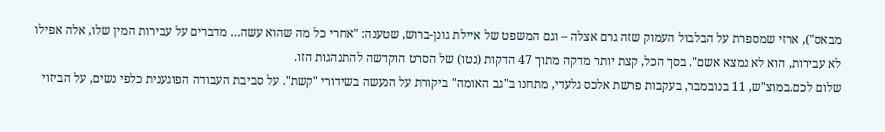מבאס"), ארזי שמספרת על הבלבול העמוק שזה גרם אצלה – וגם המשפט של איילת גונן-ברוש, שטענה: "אחרי כל מה שהוא עשה… מדברים על עבירות המין שלו, אלה אפילו לא עבירות, הוא לא נמצא אשם". בסך הכל, קצת יותר מדקה מתוך 47 הדקות (נטו) של הסרט הוקדשה להתנהגות הזו.
שלום לכם.במוצ"ש, 11 בנובמבר, בעקבות פרשת אלכס גלעדי, מתחנו ב"גב האומה" ביקורת על הנעשה בשידורי "קשת". על סביבת העבודה הפוגענית כלפי נשים, על הביזוי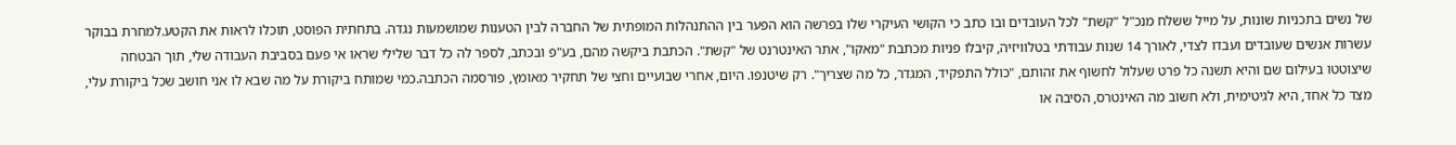של נשים בתכניות שונות, על מייל ששלח מנכ"ל "קשת" לכל העובדים ובו כתב כי הקושי העיקרי שלו בפרשה הוא הפער בין ההתנהלות המופתית של החברה לבין הטענות שמושמעות נגדה. בתחתית הפוסט, תוכלו לראות את הקטע.למחרת בבוקר עשרות אנשים שעובדים ועבדו לצדי, לאורך 14 שנות עבודתי בטלוויזיה, קיבלו פניות מכתבת "מאקו", אתר האינטרנט של "קשת". הכתבת ביקשה מהם, בע"פ ובכתב, לספר לה כל דבר שלילי שראו אי פעם בסביבת העבודה שלי, תוך הבטחה שיצוטטו בעילום שם והיא תשנה כל פרט שעלול לחשוף את זהותם, "כולל התפקיד, המגדר, כל מה שצריך". רק שיטנפו. היום, אחרי שבועיים וחצי של תחקיר מאומץ, פורסמה הכתבה.כמי שמותח ביקורת על מה שבא לו אני חושב שכל ביקורת עלי, מצד כל אחד, היא לגיטימית, ולא חשוב מה האינטרס, הסיבה או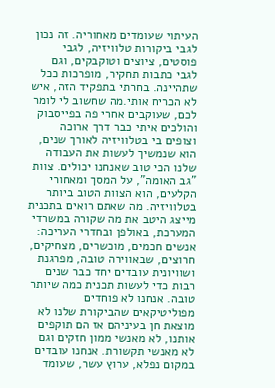העיתוי שעומדים מאחוריה. זה נכון לגבי ביקורות טלוויזיה, לגבי פוסטים, ציוצים וטוקבקים, וגם לגבי כתבות תחקיר, מופרכות ככל שתהיינה. בחרתי בתפקיד הזה, איש לא הכריח אותי.מה שחשוב לי לומר לכם, שעוקבים אחרי פה בפייסבוק והולכים איתי כבר דרך ארוכה וצופים בי בטלוויזיה לאורך שנים, הוא שנמשיך לעשות את העבודה שלנו הכי טוב שאנחנו יכולים. צוות "גב האומה", על המסך ומאחורי הקלעים, הוא הצוות הטוב ביותר בטלוויזיה. מה שאתם רואים בתכנית מייצג היטב את מה שקורה במשרדי המערכת, באולפן ובחדרי העריכה: אנשים חכמים, מוכשרים, מצחיקים, חרוצים, שבאווירה טובה, מפרגנת ושוויונית עובדים יחד כבר שנים רבות כדי לעשות תכנית כמה שיותר טובה. אנחנו לא פוחדים מפוליטיקאים שהביקורת שלנו לא מוצאת חן בעיניהם אז הם תוקפים אותנו, לא מאנשי ממון חזקים וגם לא מאנשי תקשורת. אנחנו עובדים במקום נפלא, ערוץ עשר, שעומד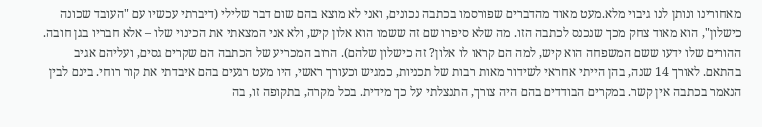מאחורינו ונותן לנו גיבוי מלא.מעט מאוד מהדברים שפורסמו בכתבה נכונים, ואני לא מוצא בהם שום דבר שלילי (דיברתי עכשיו עם "העובד שכונה כישלון", הוא מאוד צחק מכך שנכנס לכתבה הזו. מה שלא סיפרו שם זה ששמו הוא אלון קיש, ולא אני המצאתי את הכינוי שלו – אלא חבריו בגן חובה. ההורים שלו ידעו ששם המשפחה הוא קיש, למה הם קראו לו אלון? זה כישלון שלהם). הרוב המכריע של הכתבה הם שקרים גסים, ועליהם אגיב בהתאם. לאורך 14 שנה, בהן הייתי אחראי לשידור מאות רבות של תכניות, כמגיש וכעורך ראשי, היו מעט רגעים בהם איבדתי את קור רוחי. בינם לבין הנאמר בכתבה אין קשר. במקרים הבודדים בהם היה צורך, התנצלתי על כך מידית. בכל מקרה, בתקופה זו, בה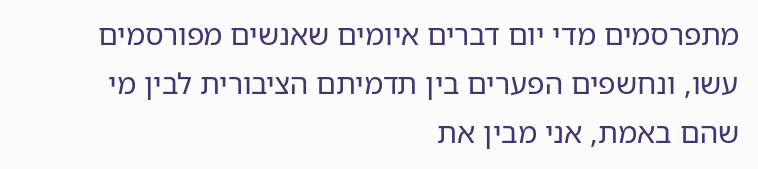מתפרסמים מדי יום דברים איומים שאנשים מפורסמים עשו, ונחשפים הפערים בין תדמיתם הציבורית לבין מי שהם באמת, אני מבין את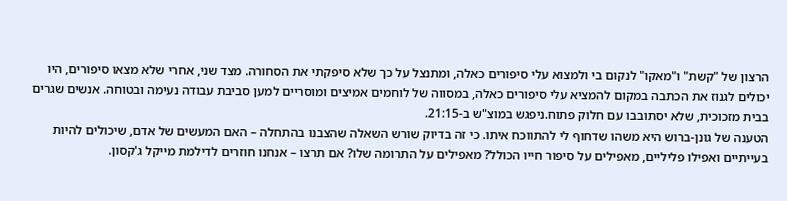הרצון של "קשת" ו"מאקו" לנקום בי ולמצוא עלי סיפורים כאלה, ומתנצל על כך שלא סיפקתי את הסחורה. מצד שני, אחרי שלא מצאו סיפורים, היו יכולים לגנוז את הכתבה במקום להמציא עלי סיפורים כאלה, במסווה של לוחמים אמיצים ומוסריים למען סביבת עבודה נעימה ובטוחה. אנשים שגרים בבית מזכוכית, שלא יסתובבו עם חלוק פתוח.ניפגש במוצ"ש ב-21:15.
הטענה של גונן-ברוש היא משהו שדחוף לי להתווכח איתו. כי זה בדיוק שורש השאלה שהצבנו בהתחלה – האם המעשים של אדם, שיכולים להיות בעייתיים ואפילו פליליים, מאפילים על סיפור חייו הכולל? מאפילים על התרומה שלו? אם תרצו – אנחנו חוזרים לדילמת מייקל ג'קסון.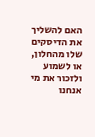האם להשליך את הדיסקים שלו מהחלון, או לשמוע ולזכור את מי אנחנו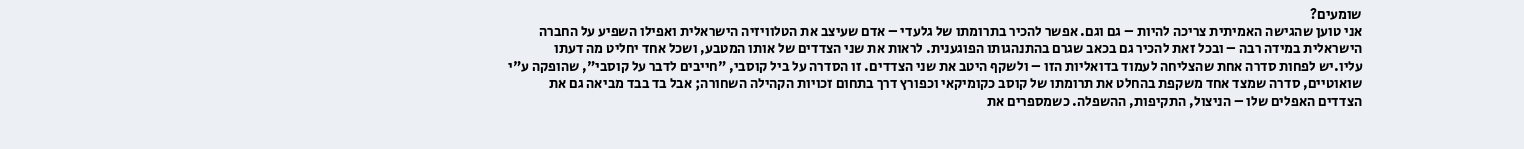שומעים?
אני טוען שהגישה האמיתית צריכה להיות – גם וגם. אפשר להכיר בתרומתו של גלעדי – אדם שעיצב את הטלוויזיה הישראלית ואפילו השפיע על החברה הישראלית במידה רבה – ובכל זאת להכיר גם בכאב שגרם בהתנהגותו הפוגענית. לראות את שני הצדדים של אותו המטבע, ושכל אחד יחליט מה דעתו עליו.יש לפחות סדרה אחת שהצליחה לעמוד בדואליות הזו – ולשקף היטב את שני הצדדים. זו הסדרה על ביל קוסבי, "חייבים לדבר על קוסבי", שהופקה ע"י שואוטיים, סדרה שמצד אחד משקפת בהחלט את תרומתו של קוסב כקומיקאי וכפורץ דרך בתחום זכויות הקהילה השחורה; אבל בד בבד מביאה גם את הצדדים האפלים שלו – הניצול, התקיפות, ההשפלה. כשמספרים את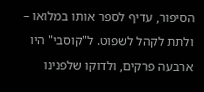הסיפור, עדיף לספר אותו במלואו – ולתת לקהל לשפוט. ל"קוסבי" היו ארבעה פרקים, ולדוקו שלפנינו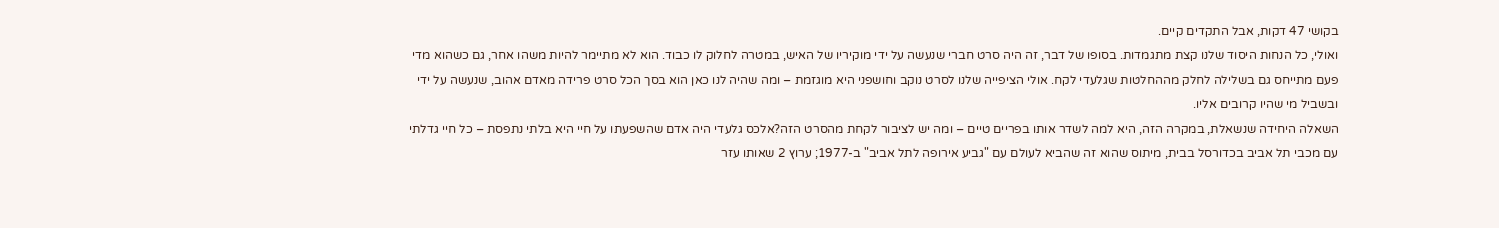בקושי 47 דקות, אבל התקדים קיים.
ואולי, כל הנחות היסוד שלנו קצת מתגמדות. בסופו של דבר, זה היה סרט חברי שנעשה על ידי מוקיריו של האיש, במטרה לחלוק לו כבוד. הוא לא מתיימר להיות משהו אחר, גם כשהוא מדי פעם מתייחס גם בשלילה לחלק מההחלטות שגלעדי לקח. אולי הציפייה שלנו לסרט נוקב וחושפני היא מוגזמת – ומה שהיה לנו כאן הוא בסך הכל סרט פרידה מאדם אהוב, שנעשה על ידי ובשביל מי שהיו קרובים אליו.
השאלה היחידה שנשאלת, במקרה הזה, היא למה לשדר אותו בפריים טיים – ומה יש לציבור לקחת מהסרט הזה?אלכס גלעדי היה אדם שהשפעתו על חיי היא בלתי נתפסת – כל חיי גדלתי עם מכבי תל אביב בכדורסל בבית, מיתוס שהוא זה שהביא לעולם עם "גביע אירופה לתל אביב" ב-1977; ערוץ 2 שאותו עזר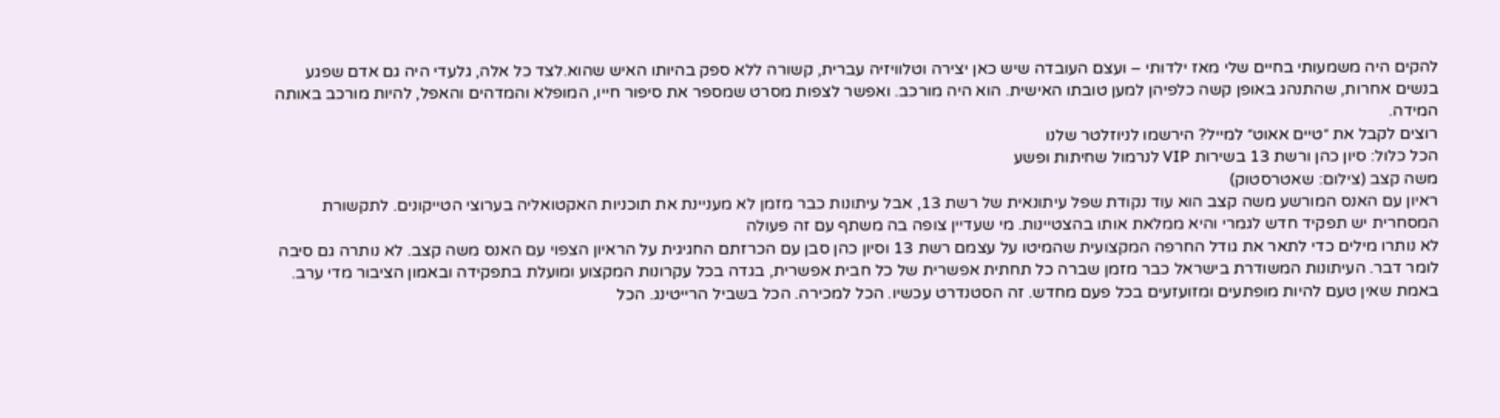להקים היה משמעותי בחיים שלי מאז ילדותי – ועצם העובדה שיש כאן יצירה וטלוויזיה עברית, קשורה ללא ספק בהיותו האיש שהוא.לצד כל אלה, גלעדי היה גם אדם שפגע בנשים אחרות, שהתנהג באופן קשה כלפיהן למען טובתו האישית. הוא היה מורכב. ואפשר לצפות מסרט שמספר את סיפור חייו, המופלא והמדהים והאפל, להיות מורכב באותה המידה.
רוצים לקבל את ״טיים אאוט״ למייל? הירשמו לניוזלטר שלנו
הכל כלול: סיון כהן ורשת 13 בשירות VIP לנרמול שחיתות ופשע
משה קצב (צילום: שאטרסטוק)
ראיון עם האנס המורשע משה קצב הוא עוד נקודת שפל עיתונאית של רשת 13, אבל עיתונות כבר מזמן לא מעניינת את תוכניות האקטואליה בערוצי הטייקונים. לתקשורת המסחרית יש תפקיד חדש לגמרי והיא ממלאת אותו בהצטיינות. מי שעדיין צופה בה משתף עם זה פעולה
לא נותרו מילים כדי לתאר את גודל החרפה המקצועית שהמיטו על עצמם רשת 13 וסיון כהן סבן עם הכרזתם החגיגית על הראיון הצפוי עם האנס משה קצב. לא נותרה גם סיבה לומר דבר. העיתונות המשודרת בישראל כבר מזמן שברה כל תחתית אפשרית של כל חבית אפשרית, בגדה בכל עקרונות המקצוע ומועלת בתפקידה ובאמון הציבור מדי ערב. באמת שאין טעם להיות מופתעים ומזועזעים בכל פעם מחדש. זה הסטנדרט עכשיו. הכל למכירה. הכל בשביל הרייטינג. הכל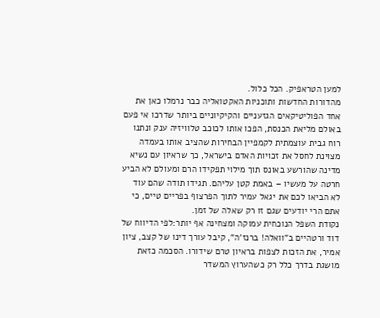למען הטראפיק. הכל כלול.
מהדורות החדשות ותוכניות האקטואליה כבר נרמלו כאן את אחד הפוליטיקאים הגזעניים והקיקיוניים ביותר שדרכו אי פעם באולם מליאת הכנסת, הפכו אותו לכוכב טלוויזיה ענק ונתנו רוח גבית עוצמתית לקמפיין הבחירות שהציב אותו בעמדה מצוינת לחסל את זכויות האדם בישראל, כך שראיון עם נשיא מדינה שהורשע באונס תוך מילוי תפקידו הרם ומעולם לא הביע חרטה על מעשיו – באמת קטן עליהם. תגידו תודה שהם עוד לא הביאו לכם את יגאל עמיר לתוך הפרצוף בפריים טיים, כי אתם הרי יודעים שגם זו רק שאלה של זמן.
נקודת השפל הנוכחית עמוקה ומצחינה אף יותר:לפי הדיווח של דוד ורטהיים ב"וואלה! ברנז'ה", קיבל עורך דינו של קצב, ציון אמיר, את הזכות לצפות בראיון טרם שידורו. הסכמה כזאת מושגת בדרך כלל רק כשהערוץ המשדר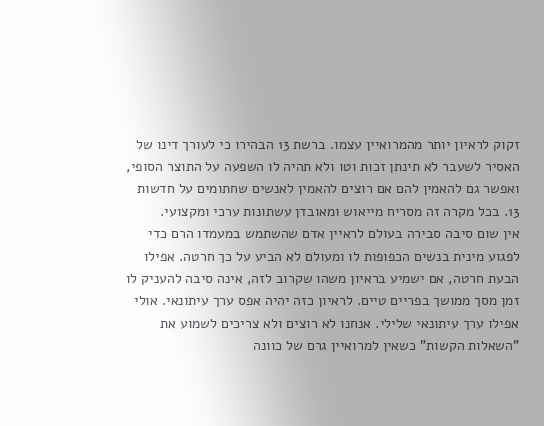זקוק לראיון יותר מהמרואיין עצמו. ברשת 13 הבהירו כי לעורך דינו של האסיר לשעבר לא תינתן זכות וטו ולא תהיה לו השפעה על התוצר הסופי, ואפשר גם להאמין להם אם רוצים להאמין לאנשים שחתומים על חדשות 13. בכל מקרה זה מסריח מייאוש ומאובדן עשתונות ערכי ומקצועי.
אין שום סיבה סבירה בעולם לראיין אדם שהשתמש במעמדו הרם כדי לפגוע מינית בנשים הכפופות לו ומעולם לא הביע על כך חרטה. אפילו הבעת חרטה, אם ישמיע בראיון משהו שקרוב לזה, אינה סיבה להעניק לו זמן מסך ממושך בפריים טיים. לראיון כזה יהיה אפס ערך עיתונאי. אולי אפילו ערך עיתונאי שלילי. אנחנו לא רוצים ולא צריכים לשמוע את "השאלות הקשות" כשאין למרואיין גרם של כוונה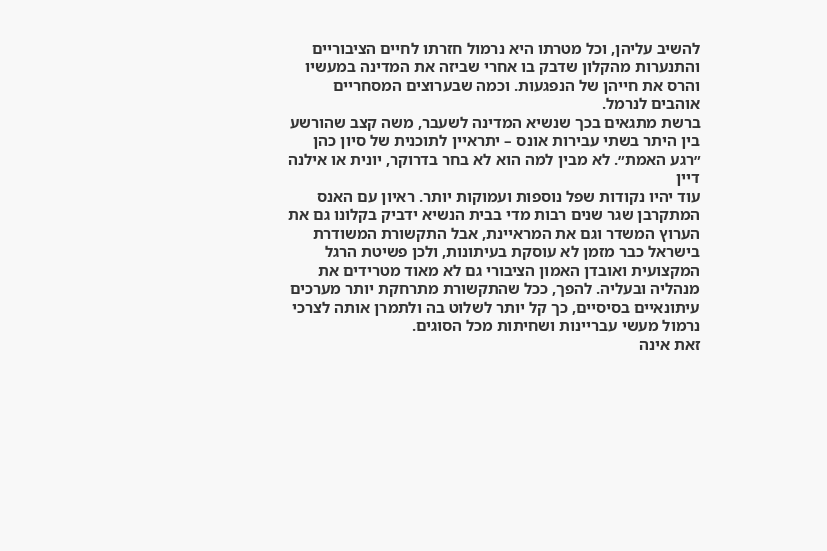להשיב עליהן, וכל מטרתו היא נרמול חזרתו לחיים הציבוריים והתנערות מהקלון שדבק בו אחרי שביזה את המדינה במעשיו והרס את חייהן של הנפגעות. וכמה שבערוצים המסחריים אוהבים לנרמל.
ברשת מתגאים בכך שנשיא המדינה לשעבר, משה קצב שהורשע בין היתר בשתי עבירות אונס – יתראיין לתוכנית של סיון כהן ״רגע האמת״. לא מבין למה הוא לא בחר בדרוקר, יונית או אילנה דיין
עוד יהיו נקודות שפל נוספות ועמוקות יותר. ראיון עם האנס המתקרבן שגר שנים רבות מדי בבית הנשיא ידביק בקלונו גם את הערוץ המשדר וגם את המראיינת, אבל התקשורת המשודרת בישראל כבר מזמן לא עוסקת בעיתונות, ולכן פשיטת הרגל המקצועית ואובדן האמון הציבורי גם לא מאוד מטרידים את מנהליה ובעליה. להפך, ככל שהתקשורת מתרחקת יותר מערכים עיתונאיים בסיסיים, כך קל יותר לשלוט בה ולתמרן אותה לצרכי נרמול מעשי עבריינות ושחיתות מכל הסוגים.
זאת אינה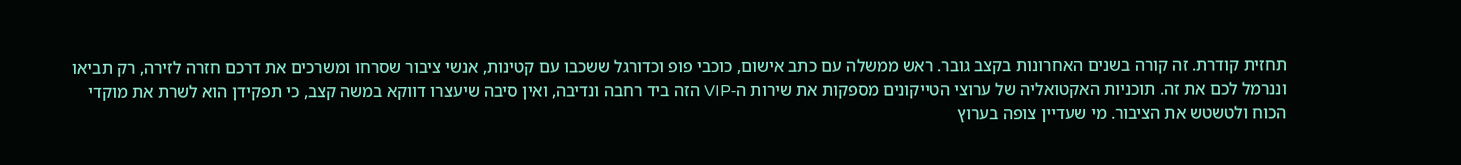תחזית קודרת. זה קורה בשנים האחרונות בקצב גובר. ראש ממשלה עם כתב אישום, כוכבי פופ וכדורגל ששכבו עם קטינות, אנשי ציבור שסרחו ומשרכים את דרכם חזרה לזירה, רק תביאו וננרמל לכם את זה. תוכניות האקטואליה של ערוצי הטייקונים מספקות את שירות ה-VIP הזה ביד רחבה ונדיבה, ואין סיבה שיעצרו דווקא במשה קצב, כי תפקידן הוא לשרת את מוקדי הכוח ולטשטש את הציבור. מי שעדיין צופה בערוץ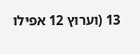13 (וערוץ 12 אפילו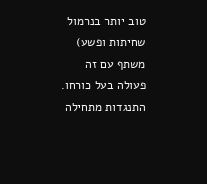טוב יותר בנרמול שחיתות ופשע) משתף עם זה פעולה בעל כורחו. התנגדות מתחילה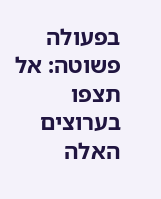בפעולה פשוטה: אל תצפו בערוצים האלה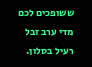ששופכים לכם מדי ערב זבל רעיל בסלון.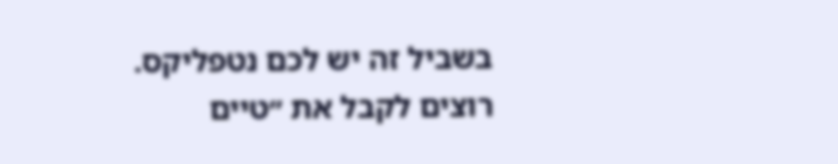בשביל זה יש לכם נטפליקס.
רוצים לקבל את ״טיים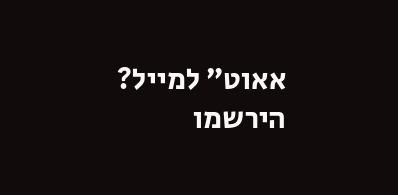אאוט״ למייל? הירשמו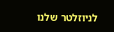לניוזלטר שלנו